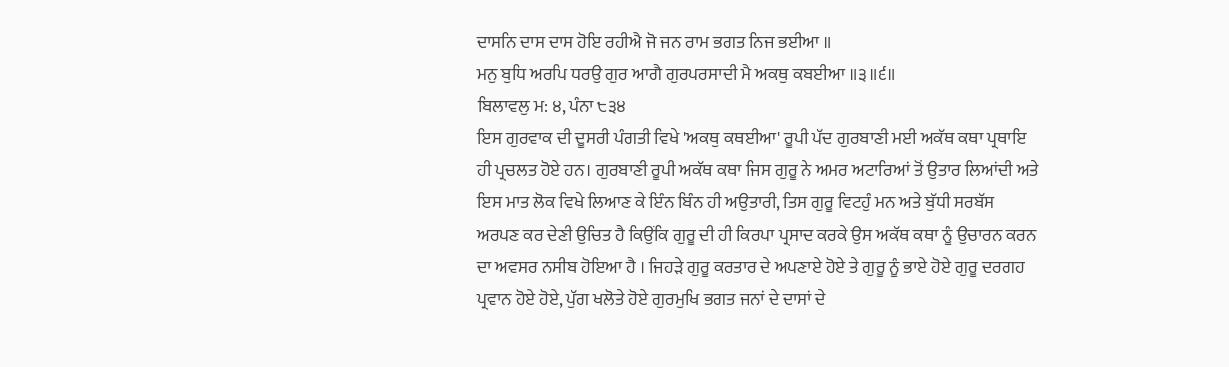ਦਾਸਨਿ ਦਾਸ ਦਾਸ ਹੋਇ ਰਹੀਐ ਜੋ ਜਨ ਰਾਮ ਭਗਤ ਨਿਜ ਭਈਆ ॥
ਮਨੁ ਬੁਧਿ ਅਰਪਿ ਧਰਉ ਗੁਰ ਆਗੈ ਗੁਰਪਰਸਾਦੀ ਮੈ ਅਕਥੁ ਕਬਈਆ ॥੩॥੬॥
ਬਿਲਾਵਲੁ ਮ: ੪, ਪੰਨਾ ੮੩੪
ਇਸ ਗੁਰਵਾਕ ਦੀ ਦੂਸਰੀ ਪੰਗਤੀ ਵਿਖੇ 'ਅਕਥੁ ਕਥਈਆ' ਰੂਪੀ ਪੱਦ ਗੁਰਬਾਣੀ ਮਈ ਅਕੱਥ ਕਥਾ ਪ੍ਰਥਾਇ ਹੀ ਪ੍ਰਚਲਤ ਹੋਏ ਹਨ। ਗੁਰਬਾਣੀ ਰੂਪੀ ਅਕੱਥ ਕਥਾ ਜਿਸ ਗੁਰੂ ਨੇ ਅਮਰ ਅਟਾਰਿਆਂ ਤੋਂ ਉਤਾਰ ਲਿਆਂਦੀ ਅਤੇ ਇਸ ਮਾਤ ਲੋਕ ਵਿਖੇ ਲਿਆਣ ਕੇ ਇੰਨ ਬਿੰਨ ਹੀ ਅਉਤਾਰੀ, ਤਿਸ ਗੁਰੂ ਵਿਟਹੁੰ ਮਨ ਅਤੇ ਬੁੱਧੀ ਸਰਬੱਸ ਅਰਪਣ ਕਰ ਦੇਣੀ ਉਚਿਤ ਹੈ ਕਿਉਂਕਿ ਗੁਰੂ ਦੀ ਹੀ ਕਿਰਪਾ ਪ੍ਰਸਾਦ ਕਰਕੇ ਉਸ ਅਕੱਥ ਕਥਾ ਨੂੰ ਉਚਾਰਨ ਕਰਨ ਦਾ ਅਵਸਰ ਨਸੀਬ ਹੋਇਆ ਹੈ । ਜਿਹੜੇ ਗੁਰੂ ਕਰਤਾਰ ਦੇ ਅਪਣਾਏ ਹੋਏ ਤੇ ਗੁਰੂ ਨੂੰ ਭਾਏ ਹੋਏ ਗੁਰੂ ਦਰਗਹ ਪ੍ਰਵਾਨ ਹੋਏ ਹੋਏ, ਪੁੱਗ ਖਲੋਤੇ ਹੋਏ ਗੁਰਮੁਖਿ ਭਗਤ ਜਨਾਂ ਦੇ ਦਾਸਾਂ ਦੇ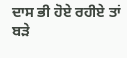ਦਾਸ ਭੀ ਹੋਏ ਰਹੀਏ ਤਾਂ ਬੜੇ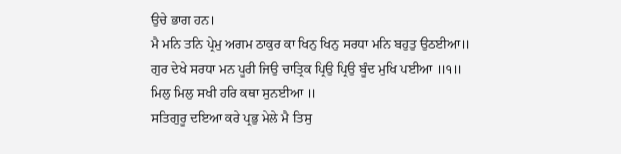ਉਚੇ ਭਾਗ ਹਨ।
ਮੈ ਮਨਿ ਤਨਿ ਪ੍ਰੇਮੁ ਅਗਮ ਠਾਕੁਰ ਕਾ ਖਿਨੁ ਖਿਨੁ ਸਰਧਾ ਮਨਿ ਬਹੁਤੁ ਉਠਈਆ॥
ਗੁਰ ਦੇਖੇ ਸਰਧਾ ਮਨ ਪੂਰੀ ਜਿਉ ਚਾਤ੍ਰਿਕ ਪ੍ਰਿਉ ਪ੍ਰਿਉ ਬੂੰਦ ਮੁਖਿ ਪਈਆ ॥੧॥
ਮਿਲੁ ਮਿਲੁ ਸਖੀ ਹਰਿ ਕਥਾ ਸੁਨਈਆ ॥
ਸਤਿਗੁਰੂ ਦਇਆ ਕਰੇ ਪ੍ਰਭੁ ਮੇਲੇ ਮੈ ਤਿਸੁ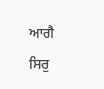ਆਗੈ ਸਿਰੁ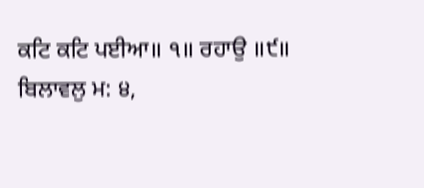ਕਟਿ ਕਟਿ ਪਈਆ॥ ੧॥ ਰਹਾਉ ॥੯॥
ਬਿਲਾਵਲੁ ਮ: ੪,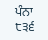ਪੰਨਾ ੮੩੬